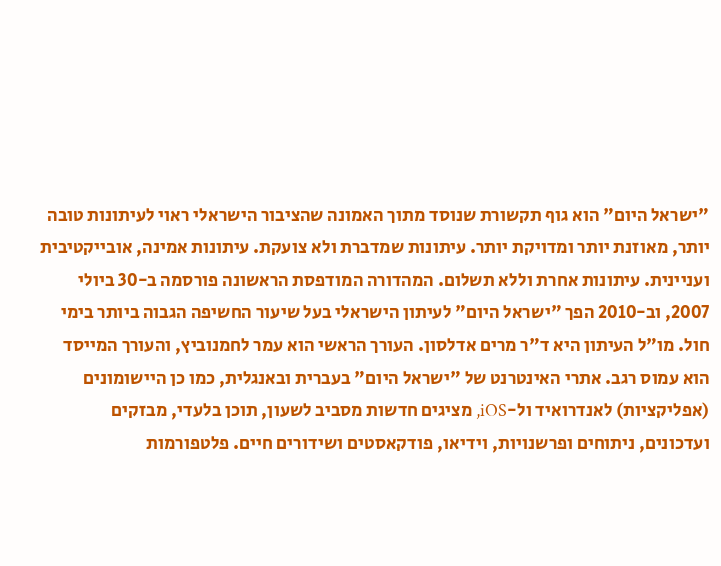"ישראל היום" הוא גוף תקשורת שנוסד מתוך האמונה שהציבור הישראלי ראוי לעיתונות טובה יותר, מאוזנת יותר ומדויקת יותר. עיתונות שמדברת ולא צועקת. עיתונות אמינה, אובייקטיבית ועניינית. עיתונות אחרת וללא תשלום. המהדורה המודפסת הראשונה פורסמה ב-30 ביולי 2007, וב-2010 הפך "ישראל היום" לעיתון הישראלי בעל שיעור החשיפה הגבוה ביותר בימי חול. מו"ל העיתון היא ד"ר מרים אדלסון. העורך הראשי הוא עמר לחמנוביץ, והעורך המייסד הוא עמוס רגב. אתרי האינטרנט של "ישראל היום" בעברית ובאנגלית, כמו כן היישומונים (אפליקציות) לאנדרואיד ול-iOS, מציגים חדשות מסביב לשעון, תוכן בלעדי, מבזקים ועדכונים, ניתוחים ופרשנויות, וידיאו, פודקאסטים ושידורים חיים. פלטפורמות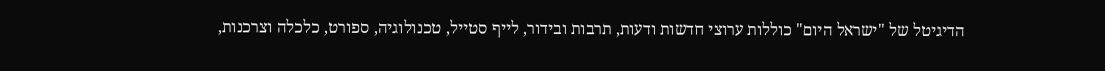הדיגיטל של "ישראל היום" כוללות ערוצי חדשות ודעות, תרבות ובידור, לייף סטייל, טכנולוגיה, ספורט, כלכלה וצרכנות,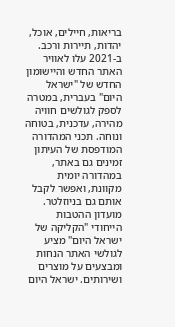בריאות, חיילים, אוכל, יהדות, תיירות ורכב. ב-2021 עלו לאוויר האתר החדש והיישומון החדש של "ישראל היום" בעברית, במטרה לספק לגולשים חוויה מהירה, עדכנית, בטוחה ונוחה. תכני המהדורה המודפסת של העיתון זמינים גם באתר, במהדורה יומית מקוונת, ואפשר לקבל אותם גם בניוזלטר. מועדון ההטבות הייחודי "הקליקה של ישראל היום" מציע לגולשי האתר הנחות ומבצעים על מוצרים ושירותים. ישראל היום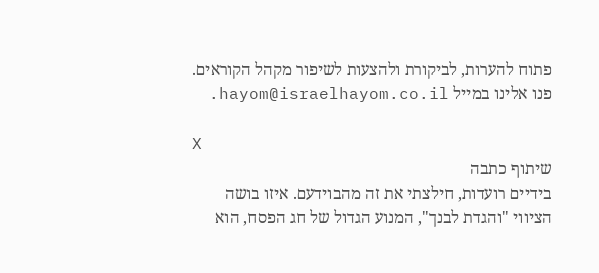פתוח להערות, לביקורת ולהצעות לשיפור מקהל הקוראים. פנו אלינו במייל hayom@israelhayom.co.il.

X
שיתוף כתבה
בידיים רועדות, חילצתי את זה מהבוידעם. איזו בושה
הציווי "והגדת לבנך", המנוע הגדול של חג הפסח, הוא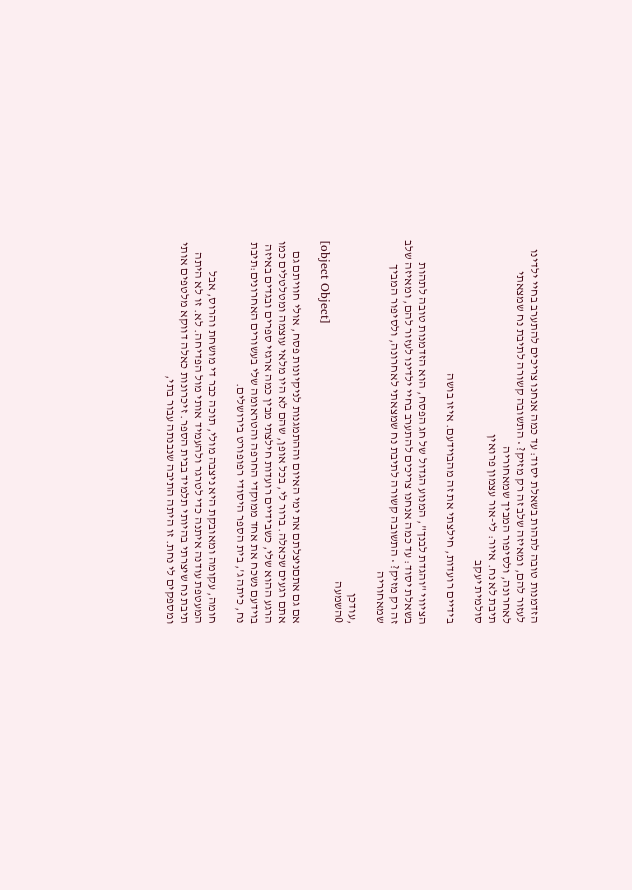הזדמנות טובה לתהות בשאלת יסוד: עד כמה אנחנו צריכים להתערב בחיי ילדינו לעזור להם, ומאיזה שלב זה רק מזיק? • התשובה קשורה לתיבת נח שמצאתי לאחרונה, ולסיפור המביך שמאחוריה
תיבת לא נח. איור: לי-אור עצמון פרואין
סולמית יעקב

בידיים רועדות, חילצתי את זה מהבוידעם. איזו בושה

הציווי "והגדת לבנך", המנוע הגדול של חג הפסח, הוא הזדמנות טובה לתהות בשאלת יסוד: עד כמה אנחנו צריכים להתערב בחיי ילדינו לעזור להם, ומאיזה שלב זה רק מזיק? • התשובה קשורה לתיבת נח שמצאתי לאחרונה, ולסיפור המביך שמאחוריה

,עודכן
0השמעה
[object Object]

אם גם אתםניצלתם את ימי האיום וההתמגנות לניקיונות פסח, אולי חוויתם גם אתם רגעים שכאלה. ברור לי, בכל אופן, שהם לא היו מלאי עוצמה ומטלטלים כמו הרגע ההוא שלי, כשבידיים רועדות חילצתי מבין כמה ארגזי ספרים ובגדים באיזה בוידעם נשכח את אחד ממוקדי החרפה והטראומה שלי בעשורים האחרונים:תיבת נח, כיתה ג', בית הספר היסודי רפופורט בירושלים.

חומה, עקומה ומאובקת היא ניצבה מולי, תוכה כבר די מושחת והרוס, אבל המעטפת עודנה איתנה כדי לטרגר ולהעמיד אותי מול הפדיחה. לא. זו לא היתה תיבת נח שיצרתי בהיותי תלמיד בבית הספר. זיכרונות כאלה דווקא מלטפים אותי ומספקים לי נחת. זו היתה התיבה שנבנתה עבור בתי,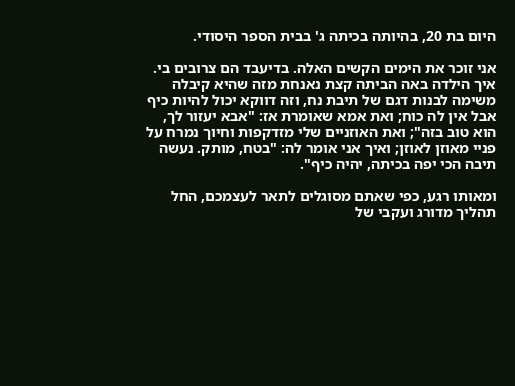היום בת 20, בהיותה בכיתה ג' בבית הספר היסודי.

אני זוכר את הימים הקשים האלה. בדיעבד הם צרובים בי. איך הילדה באה הביתה קצת נאנחת מזה שהיא קיבלה משימה לבנות דגם של תיבת נח, וזה דווקא יכול להיות כיף אבל אין לה כוח; ואת אמא שאומרת אז: "אבא יעזור לך, הוא טוב בזה"; ואת האוזניים שלי מזדקפות וחיוך נמרח על פניי מאוזן לאוזן; ואיך אני אומר לה: "בטח, מותק. נעשה תיבה הכי יפה בכיתה, יהיה כיף".

ומאותו רגע, כפי שאתם מסוגלים לתאר לעצמכם, החל תהליך מדורג ועקבי של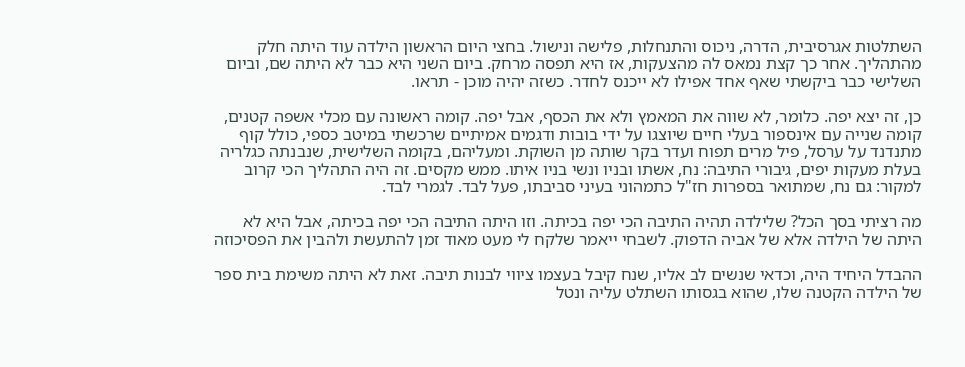השתלטות אגרסיבית, הדרה, ניכוס והתנחלות, פלישה ונישול. בחצי היום הראשון הילדה עוד היתה חלק מהתהליך. אחר כך קצת נמאס לה מהצעקות, אז היא תפסה מרחק. ביום השני היא כבר לא היתה שם, וביום השלישי כבר ביקשתי שאף אחד אפילו לא ייכנס לחדר. כשזה יהיה מוכן - תראו.

כן, זה יצא יפה. כלומר, לא שווה את המאמץ ולא את הכסף, אבל יפה. קומה ראשונה עם מכלי אשפה קטנים, קומה שנייה עם אינספור בעלי חיים שיוצגו על ידי בובות ודגמים אמיתיים שרכשתי במיטב כספי, כולל קוף מתנדנד על ערסל, פיל מרים תפוח ועדר בקר שותה מן השוקת. ומעליהם, בקומה השלישית, שנבנתה כגלריה בעלת מעקות יפים, גיבורי התיבה: נח, אשתו ובניו ונשי בניו איתו. ממש מקסים. זה היה התהליך הכי קרוב למקור: גם נח, שמתואר בספרות חז"ל כתמהוני בעיני סביבתו, פעל לבד. לגמרי לבד.

מה רציתי בסך הכל? שלילדה תהיה התיבה הכי יפה בכיתה. וזו היתה התיבה הכי יפה בכיתה, אבל היא לא היתה של הילדה אלא של אביה הדפוק. לשבחי ייאמר שלקח לי מעט מאוד זמן להתעשת ולהבין את הפסיכוזה

ההבדל היחיד היה, וכדאי שנשים לב אליו, שנח קיבל בעצמו ציווי לבנות תיבה. זאת לא היתה משימת בית ספר של הילדה הקטנה שלו, שהוא בגסותו השתלט עליה ונטל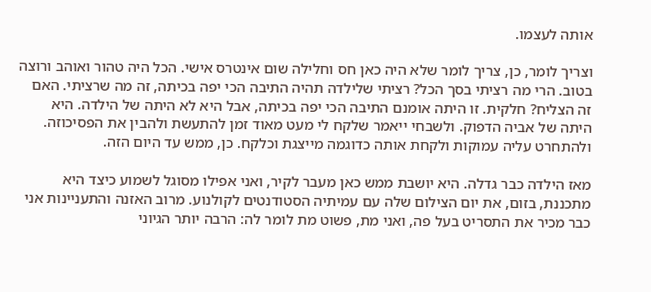אותה לעצמו.

וצריך לומר, כן, צריך לומר שלא היה כאן חס וחלילה שום אינטרס אישי. הכל היה טהור ואוהב ורוצה בטוב. הרי מה רציתי בסך הכל? רציתי שלילדה תהיה התיבה הכי יפה בכיתה, זה מה שרציתי. האם זה הצליח? חלקית. זו היתה אומנם התיבה הכי יפה בכיתה, אבל היא לא היתה של הילדה. היא היתה של אביה הדפוק. ולשבחי ייאמר שלקח לי מעט מאוד זמן להתעשת ולהבין את הפסיכוזה. ולהתחרט עליה עמוקות ולקחת אותה כדוגמה מייצגת וכלקח. כן, ממש עד היום הזה.

מאז הילדה כבר גדלה. היא יושבת ממש כאן מעבר לקיר, ואני אפילו מסוגל לשמוע כיצד היא מתכננת, בזום, את יום הצילום שלה עם עמיתיה הסטודנטים לקולנוע. מרוב האזנה והתעניינות אני כבר מכיר את התסריט בעל פה, ואני מת, פשוט מת לומר לה: הרבה יותר הגיוני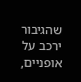שהגיבור ירכב על אופניים,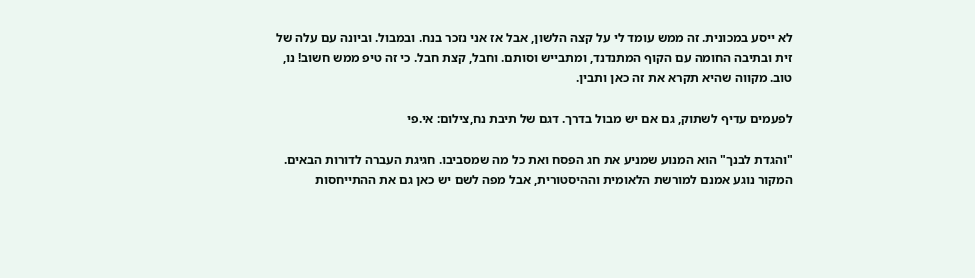לא ייסע במכונית. זה ממש עומד לי על קצה הלשון, אבל אז אני נזכר בנח. ובמבול. וביונה עם עלה של זית ובתיבה החומה עם הקוף המתנדנד, ומתבייש וסותם. וחבל, קצת חבל. כי זה טיפ ממש חשוב! נו, טוב. מקווה שהיא תקרא את זה כאן ותבין.

לפעמים עדיף לשתוק, גם אם יש מבול בדרך. דגם של תיבת נח,צילום: אי.פי

"והגדת לבנך" הוא המנוע שמניע את חג הפסח ואת כל מה שמסביבו. חגיגת העברה לדורות הבאים. המקור נוגע אמנם למורשת הלאומית וההיסטורית, אבל מפה לשם יש כאן גם את ההתייחסות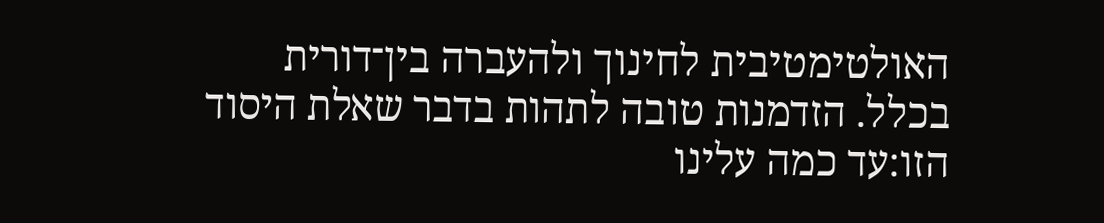האולטימטיבית לחינוך ולהעברה בין־דורית בכלל. הזדמנות טובה לתהות בדבר שאלת היסוד הזו:עד כמה עלינו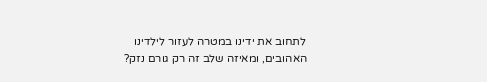לתחוב את ידינו במטרה לעזור לילדינו האהובים, ומאיזה שלב זה רק גורם נזק?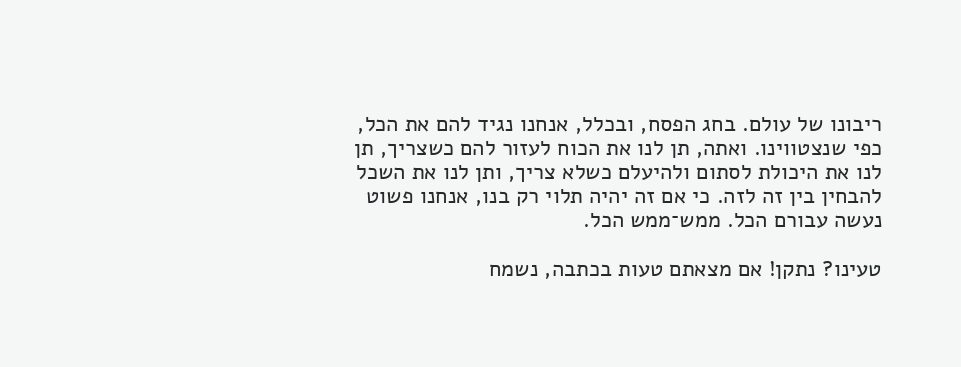ריבונו של עולם. בחג הפסח, ובכלל, אנחנו נגיד להם את הכל, כפי שנצטווינו. ואתה, תן לנו את הכוח לעזור להם כשצריך, תן לנו את היכולת לסתום ולהיעלם כשלא צריך, ותן לנו את השכל להבחין בין זה לזה. כי אם זה יהיה תלוי רק בנו, אנחנו פשוט נעשה עבורם הכל. ממש־ממש הכל.

טעינו? נתקן! אם מצאתם טעות בכתבה, נשמח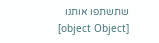שתשתפו אותנו
[object Object]